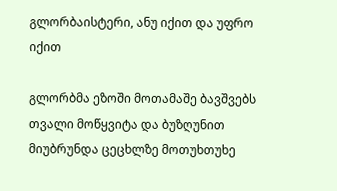გლორბაისტერი, ანუ იქით და უფრო იქით

გლორბმა ეზოში მოთამაშე ბავშვებს თვალი მოწყვიტა და ბუზღუნით მიუბრუნდა ცეცხლზე მოთუხთუხე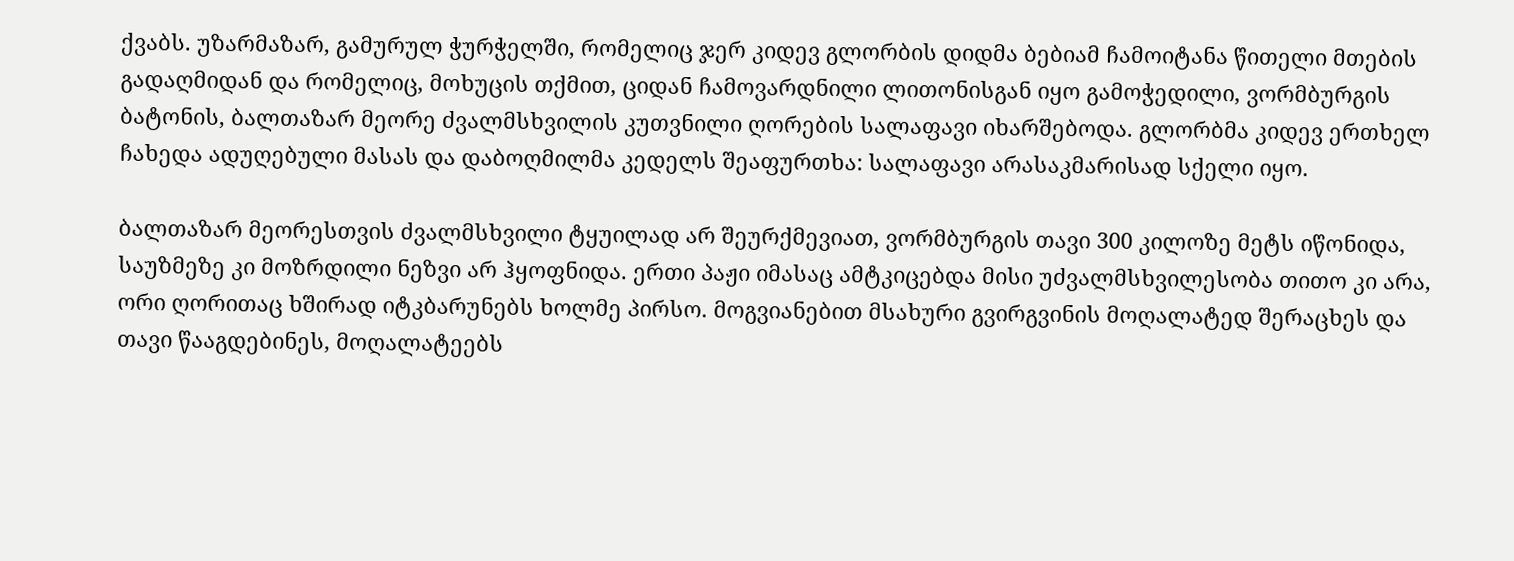ქვაბს. უზარმაზარ, გამურულ ჭურჭელში, რომელიც ჯერ კიდევ გლორბის დიდმა ბებიამ ჩამოიტანა წითელი მთების გადაღმიდან და რომელიც, მოხუცის თქმით, ციდან ჩამოვარდნილი ლითონისგან იყო გამოჭედილი, ვორმბურგის ბატონის, ბალთაზარ მეორე ძვალმსხვილის კუთვნილი ღორების სალაფავი იხარშებოდა. გლორბმა კიდევ ერთხელ ჩახედა ადუღებული მასას და დაბოღმილმა კედელს შეაფურთხა: სალაფავი არასაკმარისად სქელი იყო.

ბალთაზარ მეორესთვის ძვალმსხვილი ტყუილად არ შეურქმევიათ, ვორმბურგის თავი 300 კილოზე მეტს იწონიდა, საუზმეზე კი მოზრდილი ნეზვი არ ჰყოფნიდა. ერთი პაჟი იმასაც ამტკიცებდა მისი უძვალმსხვილესობა თითო კი არა, ორი ღორითაც ხშირად იტკბარუნებს ხოლმე პირსო. მოგვიანებით მსახური გვირგვინის მოღალატედ შერაცხეს და თავი წააგდებინეს, მოღალატეებს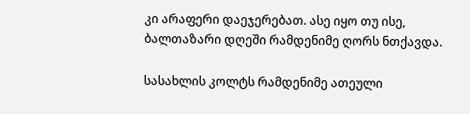კი არაფერი დაეჯერებათ. ასე იყო თუ ისე, ბალთაზარი დღეში რამდენიმე ღორს ნთქავდა.

სასახლის კოლტს რამდენიმე ათეული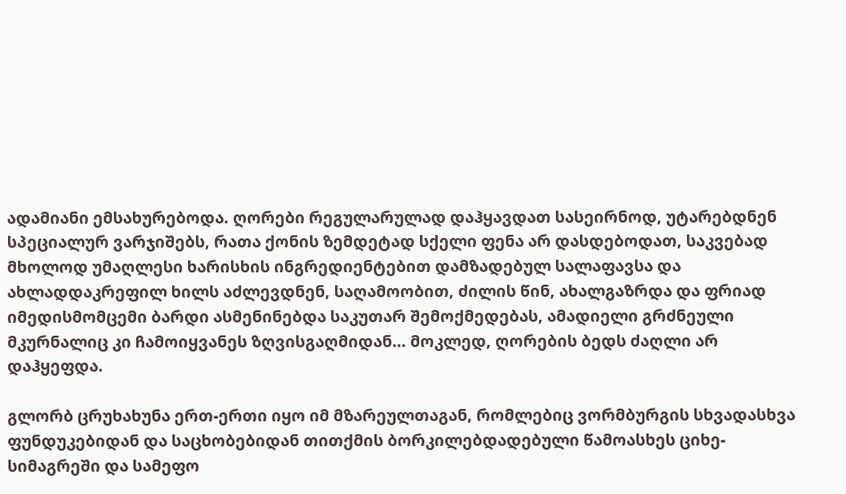ადამიანი ემსახურებოდა. ღორები რეგულარულად დაჰყავდათ სასეირნოდ, უტარებდნენ სპეციალურ ვარჯიშებს, რათა ქონის ზემდეტად სქელი ფენა არ დასდებოდათ, საკვებად მხოლოდ უმაღლესი ხარისხის ინგრედიენტებით დამზადებულ სალაფავსა და ახლადდაკრეფილ ხილს აძლევდნენ, საღამოობით, ძილის წინ, ახალგაზრდა და ფრიად იმედისმომცემი ბარდი ასმენინებდა საკუთარ შემოქმედებას, ამადიელი გრძნეული მკურნალიც კი ჩამოიყვანეს ზღვისგაღმიდან… მოკლედ, ღორების ბედს ძაღლი არ დაჰყეფდა.

გლორბ ცრუხახუნა ერთ-ერთი იყო იმ მზარეულთაგან, რომლებიც ვორმბურგის სხვადასხვა ფუნდუკებიდან და საცხობებიდან თითქმის ბორკილებდადებული წამოასხეს ციხე-სიმაგრეში და სამეფო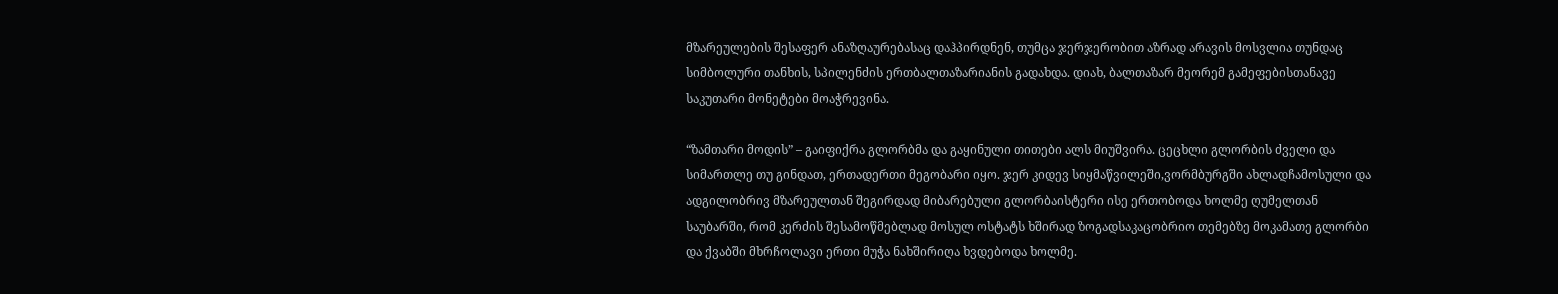მზარეულების შესაფერ ანაზღაურებასაც დაჰპირდნენ, თუმცა ჯერჯერობით აზრად არავის მოსვლია თუნდაც სიმბოლური თანხის, სპილენძის ერთბალთაზარიანის გადახდა. დიახ, ბალთაზარ მეორემ გამეფებისთანავე საკუთარი მონეტები მოაჭრევინა.

“ზამთარი მოდის” – გაიფიქრა გლორბმა და გაყინული თითები ალს მიუშვირა. ცეცხლი გლორბის ძველი და სიმართლე თუ გინდათ, ერთადერთი მეგობარი იყო. ჯერ კიდევ სიყმაწვილეში,ვორმბურგში ახლადჩამოსული და ადგილობრივ მზარეულთან შეგირდად მიბარებული გლორბაისტერი ისე ერთობოდა ხოლმე ღუმელთან საუბარში, რომ კერძის შესამოწმებლად მოსულ ოსტატს ხშირად ზოგადსაკაცობრიო თემებზე მოკამათე გლორბი და ქვაბში მხრჩოლავი ერთი მუჭა ნახშირიღა ხვდებოდა ხოლმე.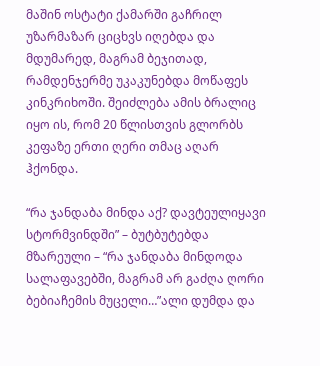მაშინ ოსტატი ქამარში გაჩრილ უზარმაზარ ციცხვს იღებდა და მდუმარედ, მაგრამ ბეჯითად, რამდენჯერმე უკაკუნებდა მოწაფეს კინკრიხოში. შეიძლება ამის ბრალიც იყო ის, რომ 20 წლისთვის გლორბს კეფაზე ერთი ღერი თმაც აღარ ჰქონდა.

“რა ჯანდაბა მინდა აქ? დავტეულიყავი სტორმვინდში” – ბუტბუტებდა მზარეული – “რა ჯანდაბა მინდოდა სალაფავებში, მაგრამ არ გაძღა ღორი ბებიაჩემის მუცელი…”ალი დუმდა და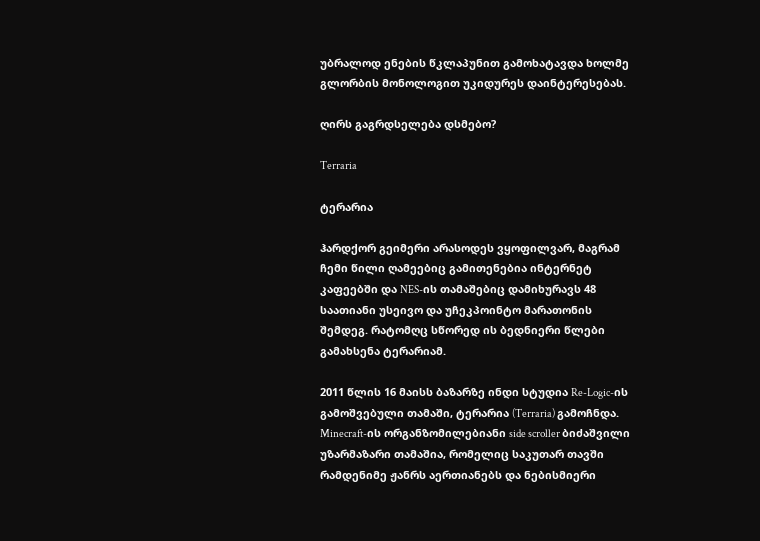უბრალოდ ენების წკლაპუნით გამოხატავდა ხოლმე გლორბის მონოლოგით უკიდურეს დაინტერესებას.

ღირს გაგრდსელება დსმებო?

Terraria

ტერარია

ჰარდქორ გეიმერი არასოდეს ვყოფილვარ, მაგრამ ჩემი წილი ღამეებიც გამითენებია ინტერნეტ კაფეებში და NES-ის თამაშებიც დამიხურავს 48 საათიანი უსეივო და უჩეკპოინტო მარათონის შემდეგ. რატომღც სწორედ ის ბედნიერი წლები გამახსენა ტერარიამ.

2011 წლის 16 მაისს ბაზარზე ინდი სტუდია Re-Logic-ის გამოშვებული თამაში, ტერარია (Terraria) გამოჩნდა. Minecraft-ის ორგანზომილებიანი side scroller ბიძაშვილი უზარმაზარი თამაშია, რომელიც საკუთარ თავში რამდენიმე ჟანრს აერთიანებს და ნებისმიერი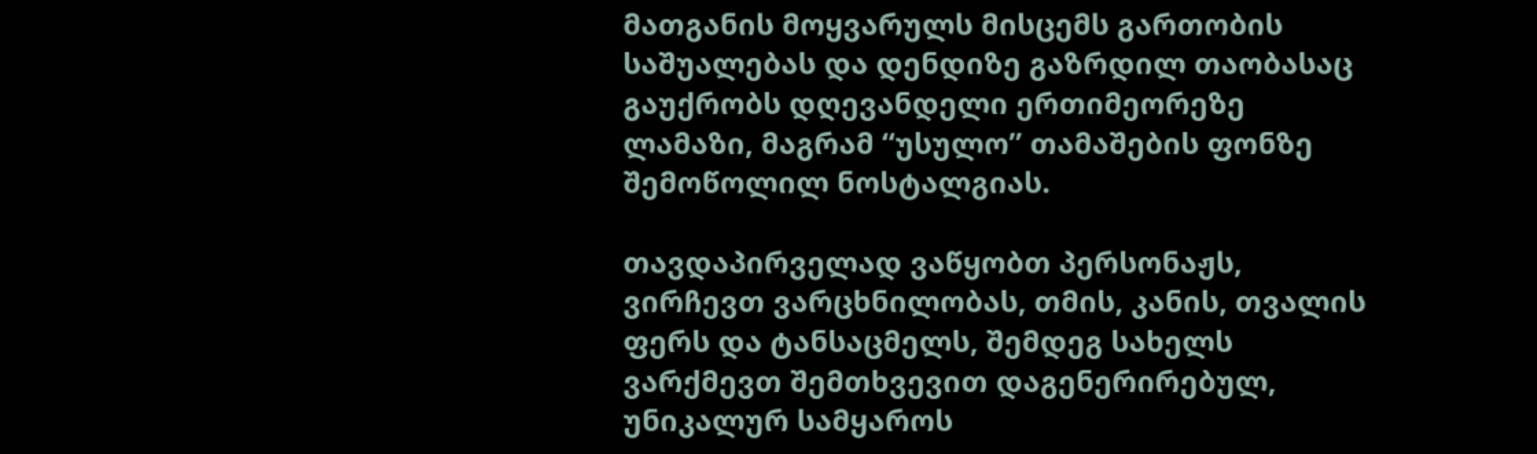მათგანის მოყვარულს მისცემს გართობის საშუალებას და დენდიზე გაზრდილ თაობასაც გაუქრობს დღევანდელი ერთიმეორეზე ლამაზი, მაგრამ “უსულო” თამაშების ფონზე შემოწოლილ ნოსტალგიას.

თავდაპირველად ვაწყობთ პერსონაჟს, ვირჩევთ ვარცხნილობას, თმის, კანის, თვალის ფერს და ტანსაცმელს, შემდეგ სახელს ვარქმევთ შემთხვევით დაგენერირებულ, უნიკალურ სამყაროს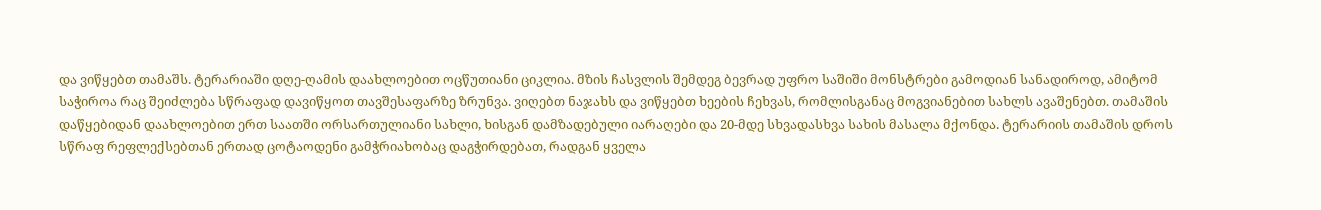და ვიწყებთ თამაშს. ტერარიაში დღე-ღამის დაახლოებით ოცწუთიანი ციკლია. მზის ჩასვლის შემდეგ ბევრად უფრო საშიში მონსტრები გამოდიან სანადიროდ, ამიტომ საჭიროა რაც შეიძლება სწრაფად დავიწყოთ თავშესაფარზე ზრუნვა. ვიღებთ ნაჯახს და ვიწყებთ ხეების ჩეხვას, რომლისგანაც მოგვიანებით სახლს ავაშენებთ. თამაშის დაწყებიდან დაახლოებით ერთ საათში ორსართულიანი სახლი, ხისგან დამზადებული იარაღები და 20-მდე სხვადასხვა სახის მასალა მქონდა. ტერარიის თამაშის დროს სწრაფ რეფლექსებთან ერთად ცოტაოდენი გამჭრიახობაც დაგჭირდებათ, რადგან ყველა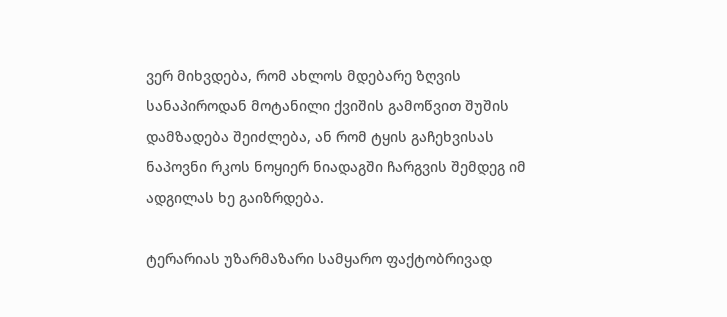ვერ მიხვდება, რომ ახლოს მდებარე ზღვის სანაპიროდან მოტანილი ქვიშის გამოწვით შუშის დამზადება შეიძლება, ან რომ ტყის გაჩეხვისას ნაპოვნი რკოს ნოყიერ ნიადაგში ჩარგვის შემდეგ იმ ადგილას ხე გაიზრდება.

ტერარიას უზარმაზარი სამყარო ფაქტობრივად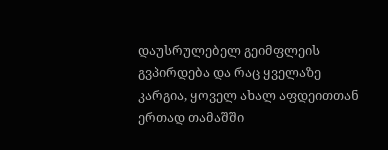დაუსრულებელ გეიმფლეის გვპირდება და რაც ყველაზე კარგია, ყოველ ახალ აფდეითთან ერთად თამაშში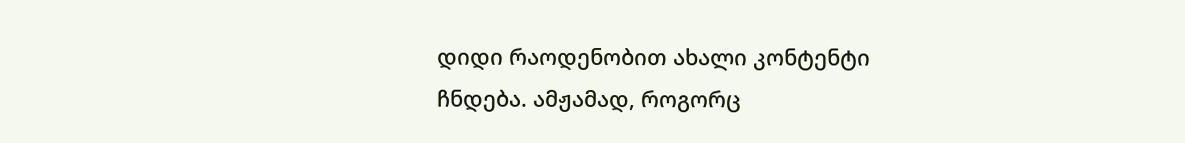დიდი რაოდენობით ახალი კონტენტი ჩნდება. ამჟამად, როგორც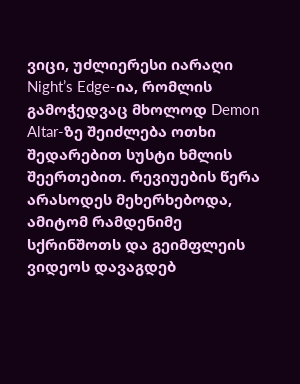ვიცი, უძლიერესი იარაღი Night’s Edge-ია, რომლის გამოჭედვაც მხოლოდ Demon Altar-ზე შეიძლება ოთხი შედარებით სუსტი ხმლის შეერთებით. რევიუების წერა არასოდეს მეხერხებოდა, ამიტომ რამდენიმე სქრინშოთს და გეიმფლეის ვიდეოს დავაგდებ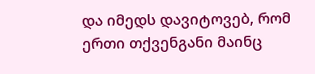და იმედს დავიტოვებ, რომ ერთი თქვენგანი მაინც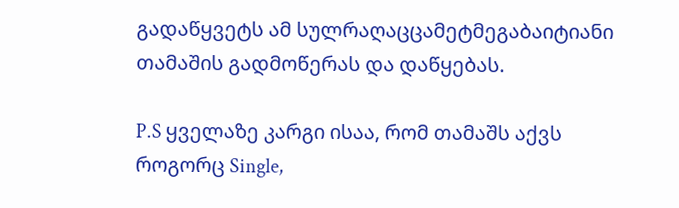გადაწყვეტს ამ სულრაღაცცამეტმეგაბაიტიანი თამაშის გადმოწერას და დაწყებას.

P.S ყველაზე კარგი ისაა, რომ თამაშს აქვს როგორც Single,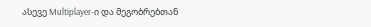ასევე Multiplayer-ი და მეგობრებთან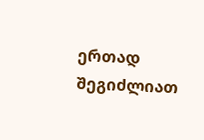ერთად შეგიძლიათ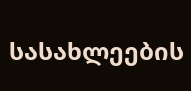სასახლეების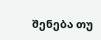შენება თუ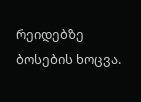რეიდებზე ბოსების ხოცვა.